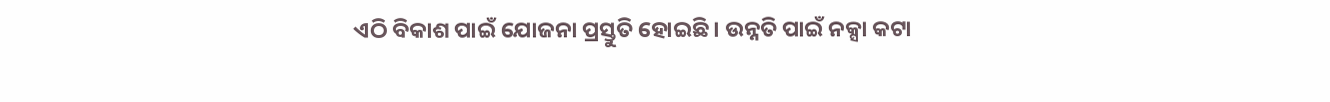ଏଠି ବିକାଶ ପାଇଁ ଯୋଜନା ପ୍ରସ୍ତୁତି ହୋଇଛି । ଉନ୍ନତି ପାଇଁ ନକ୍ସା କଟା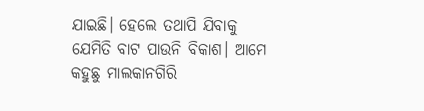ଯାଇଛି। ହେଲେ ତଥାପି ଯିବାକୁ ଯେମିତି ବାଟ ପାଉନି ବିକାଶ। ଆମେ କହୁଛୁ ମାଲକାନଗିରି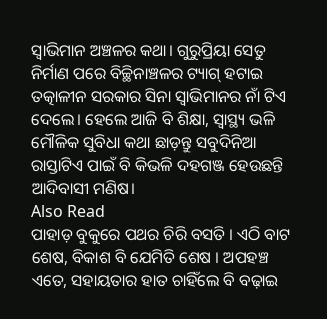ସ୍ବାଭିମାନ ଅଞ୍ଚଳର କଥା। ଗୁରୁପ୍ରିୟା ସେତୁ ନିର୍ମାଣ ପରେ ବିଚ୍ଛିନାଞ୍ଚଳର ଟ୍ୟାଗ୍ ହଟାଇ ତତ୍କାଳୀନ ସରକାର ସିନା ସ୍ବାଭିମାନର ନାଁ ଟିଏ ଦେଲେ। ହେଲେ ଆଜି ବି ଶିକ୍ଷା, ସ୍ବାସ୍ଥ୍ୟ ଭଳି ମୌଳିକ ସୁବିଧା କଥା ଛାଡ଼ନ୍ତୁ ସବୁଦିନିଆ ରାସ୍ତାଟିଏ ପାଇଁ ବି କିଭଳି ଦହଗଞ୍ଜ ହେଉଛନ୍ତି ଆଦିବାସୀ ମଣିଷ।
Also Read
ପାହାଡ଼ ବୁକୁରେ ପଥର ଚିରି ବସତି । ଏଠି ବାଟ ଶେଷ, ବିକାଶ ବି ଯେମିତି ଶେଷ । ଅପହଞ୍ଚ ଏତେ, ସହାୟତାର ହାତ ଚାହିଁଲେ ବି ବଢ଼ାଇ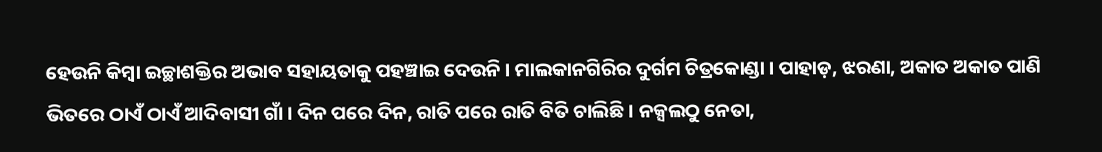ହେଉନି କିମ୍ବା ଇଚ୍ଛାଶକ୍ତିର ଅଭାବ ସହାୟତାକୁ ପହଞ୍ଚାଇ ଦେଉନି । ମାଲକାନଗିରିର ଦୁର୍ଗମ ଚିତ୍ରକୋଣ୍ଡା । ପାହାଡ଼, ଝରଣା, ଅକାତ ଅକାତ ପାଣି ଭିତରେ ଠାଏଁ ଠାଏଁ ଆଦିବାସୀ ଗାଁ । ଦିନ ପରେ ଦିନ, ରାତି ପରେ ରାତି ବିତି ଚାଲିଛି । ନକ୍ସଲଠୁ ନେତା,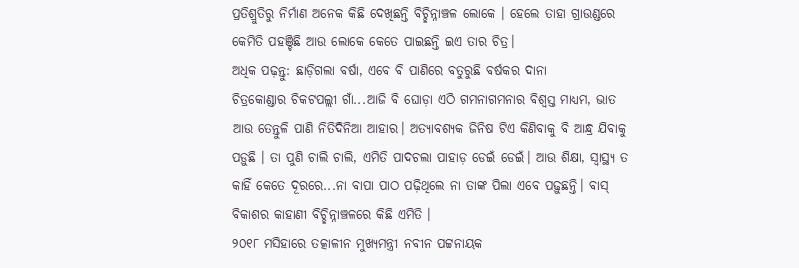ପ୍ରତିଶ୍ରୁତିରୁ ନିର୍ମାଣ ଅନେକ କିଛି ଦେଖିଛନ୍ତି ବିଚ୍ଛିନ୍ନାଞ୍ଚଳ ଲୋକେ । ହେଲେ ତାହା ଗ୍ରାଉଣ୍ଡରେ କେମିତି ପହଞ୍ଚିଛି ଆଉ ଲୋକେ କେତେ ପାଇଛନ୍ତି ଇଏ ତାର ଚିତ୍ର।
ଅଧିକ ପଢ଼ନ୍ତୁ: ଛାଡ଼ିଗଲା ବର୍ଷା, ଏବେ ବି ପାଣିରେ ବତୁରୁଛି ବର୍ଷକର ଦାନା
ଚିତ୍ରକୋଣ୍ଡାର ଚିକଟପଲ୍ଲୀ ଗାଁ...ଆଜି ବି ଘୋଡ଼ା ଏଠି ଗମନାଗମନାର ବିଶ୍ବସ୍ତ ମାଧ୍ୟମ, ଭାତ ଆଉ ତେନ୍ତୁଳି ପାଣି ନିତିଦିନିଆ ଆହାର। ଅତ୍ୟାବଶ୍ୟକ ଜିନିଷ ଟିଏ କିଣିବାକୁ ବି ଆନ୍ଧ୍ର ଯିବାକୁ ପଡ଼ୁଛି । ତା ପୁଣି ଚାଲି ଚାଲି, ଏମିତି ପାଦଚଲା ପାହାଡ଼ ଡେଇଁ ଡେଇଁ। ଆଉ ଶିକ୍ଷା, ସ୍ବାସ୍ଥ୍ୟ ତ କାହିଁ କେତେ ଦୂରରେ...ନା ବାପା ପାଠ ପଢ଼ିଥିଲେ ନା ତାଙ୍କ ପିଲା ଏବେ ପଢ଼ୁଛନ୍ତି। ବାସ୍ ବିକାଶର କାହାଣୀ ବିଚ୍ଛିନ୍ନାଞ୍ଚଳରେ କିଛି ଏମିତି ।
୨୦୧୮ ମସିହାରେ ତତ୍କାଳୀନ ମୁଖ୍ୟମନ୍ତ୍ରୀ ନବୀନ ପଟ୍ଟନାୟକ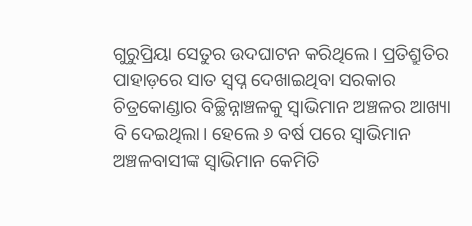ଗୁରୁପ୍ରିୟା ସେତୁର ଉଦଘାଟନ କରିଥିଲେ। ପ୍ରତିଶ୍ରୁତିର ପାହାଡ଼ରେ ସାତ ସ୍ବପ୍ନ ଦେଖାଇଥିବା ସରକାର ଚିତ୍ରକୋଣ୍ଡାର ବିଚ୍ଛିନ୍ନାଞ୍ଚଳକୁ ସ୍ବାଭିମାନ ଅଞ୍ଚଳର ଆଖ୍ୟା ବି ଦେଇଥିଲା। ହେଲେ ୬ ବର୍ଷ ପରେ ସ୍ବାଭିମାନ ଅଞ୍ଚଳବାସୀଙ୍କ ସ୍ବାଭିମାନ କେମିତି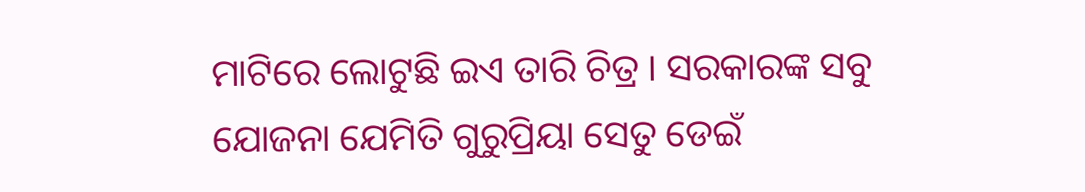ମାଟିରେ ଲୋଟୁଛି ଇଏ ତାରି ଚିତ୍ର । ସରକାରଙ୍କ ସବୁ ଯୋଜନା ଯେମିତି ଗୁରୁପ୍ରିୟା ସେତୁ ଡେଇଁ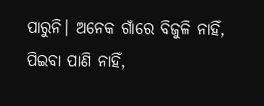ପାରୁନି। ଅନେକ ଗାଁରେ ବିଜୁଳି ନାହିଁ, ପିଇବା ପାଣି ନାହିଁ,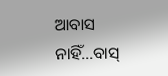ଆବାସ ନାହିଁ...ବାସ୍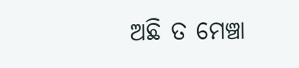ଅଛି ତ ମେଞ୍ଚା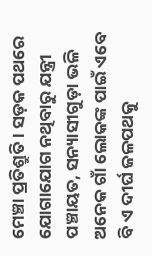ମେଞ୍ଚା ପ୍ରତିଶ୍ରୁତି । ସଡ଼କ ପଥରେ ଯୋଗାଯୋଗ ନଥିବାରୁ ଯନ୍ତ୍ରୀ ପଞ୍ଚାୟତ, ସନ୍ୟାସୀଗୁଡ଼ା ଭଳି ଅନେକ ଗାଁ ଲୋକଙ୍କ ପାଇଁ ଏବେ ବି ଏ ଦୀର୍ଘ ଜଳପଥକୁ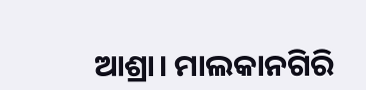ଆଶ୍ରା। ମାଲକାନଗିରି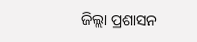ଜିଲ୍ଲା ପ୍ରଶାସନ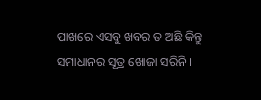ପାଖରେ ଏସବୁ ଖବର ତ ଅଛି କିନ୍ତୁ ସମାଧାନର ସୂତ୍ର ଖୋଜା ସରିନି ।